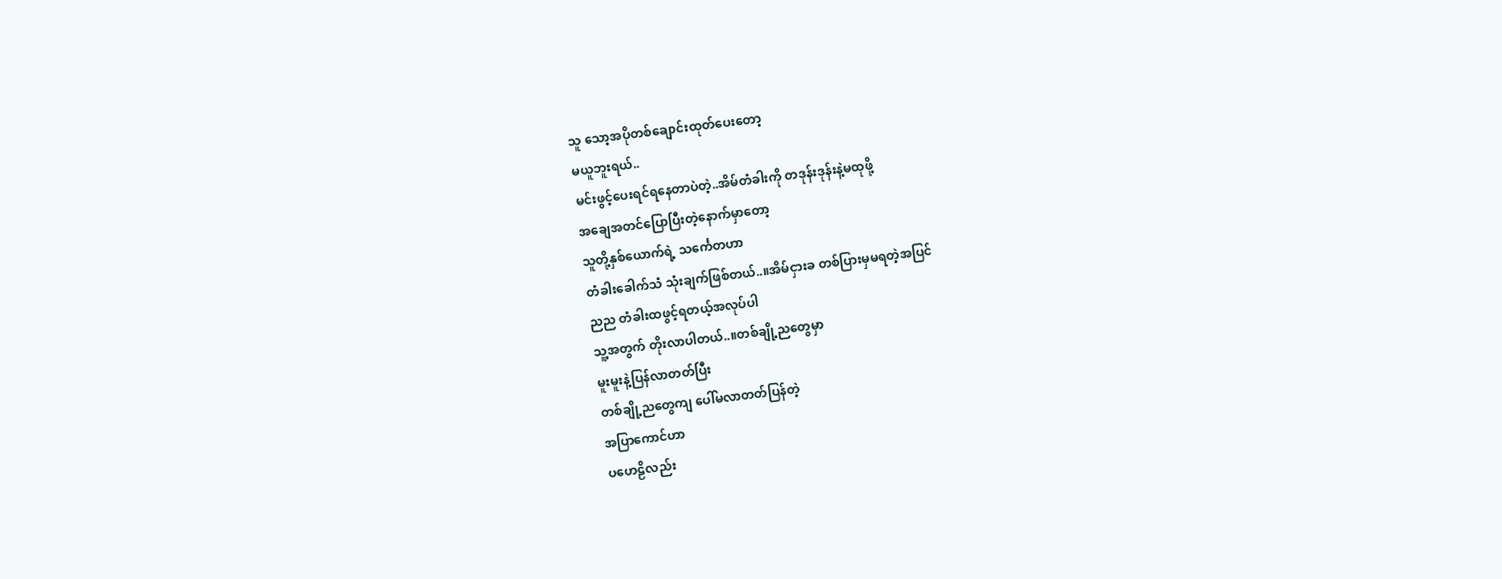သူ သော့အပိုတစ်ချောင်းထုတ်ပေးတော့
မယူဘူးရယ်..
မင်းဖွင့်ပေးရင်ရနေတာပဲတဲ့..အိမ်တံခါးကို တဒုန်းဒုန်းနဲ့မထုဖို့
အချေအတင်ပြောပြီးတဲ့နောက်မှာတော့
သူတို့နှစ်ယောက်ရဲ့ သင်္ကေတဟာ
တံခါးခေါက်သံ သုံးချက်ဖြစ်တယ်..။အိမ်ငှားခ တစ်ပြားမှမရတဲ့အပြင်
ညည တံခါးထဖွင့်ရတယ့်အလုပ်ပါ
သူ့အတွက် တိုးလာပါတယ်..။တစ်ချို့ညတွေမှာ
မူးမူးနဲ့ပြန်လာတတ်ပြီး
တစ်ချို့ညတွေကျ ပေါ်မလာတတ်ပြန်တဲ့
အပြာကောင်ဟာ
ပဟေဠိလည်း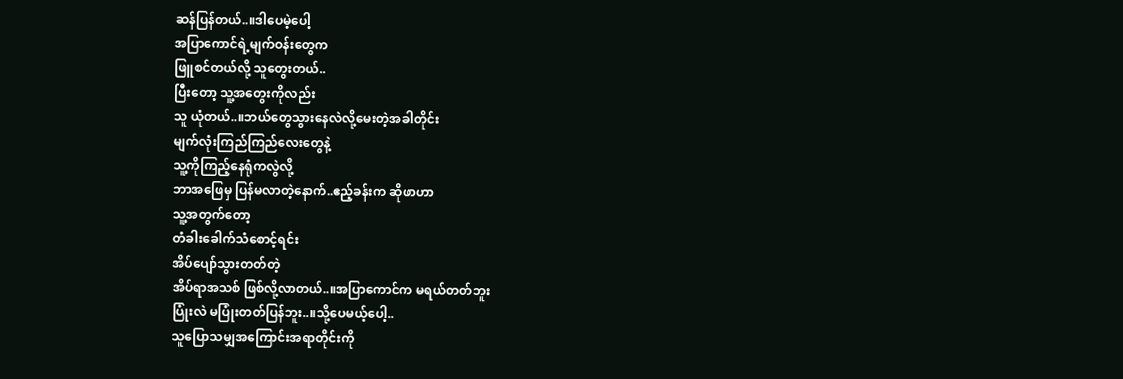ဆန်ပြန်တယ်..။ဒါပေမဲ့ပေါ့
အပြာကောင်ရဲ့မျက်ဝန်းတွေက
ဖြူစင်တယ်လို့ သူတွေးတယ်..
ပြီးတော့ သူ့အတွေးကိုလည်း
သူ ယုံတယ်..။ဘယ်တွေသွားနေလဲလို့မေးတဲ့အခါတိုင်း
မျက်လုံးကြည်ကြည်လေးတွေနဲ့
သူ့ကိုကြည့်နေရုံကလွဲလို့
ဘာအဖြေမှ ပြန်မလာတဲ့နောက်..ဧည့်ခန်းက ဆိုဖာဟာ
သူ့အတွက်တော့
တံခါးခေါက်သံစောင့်ရင်း
အိပ်ပျော်သွားတတ်တဲ့
အိပ်ရာအသစ် ဖြစ်လို့လာတယ်..။အပြာကောင်က မရယ်တတ်ဘူး
ပြုံးလဲ မပြုံးတတ်ပြန်ဘူး..။သို့ပေမယ့်ပေါ့..
သူပြောသမျှအကြောင်းအရာတိုင်းကို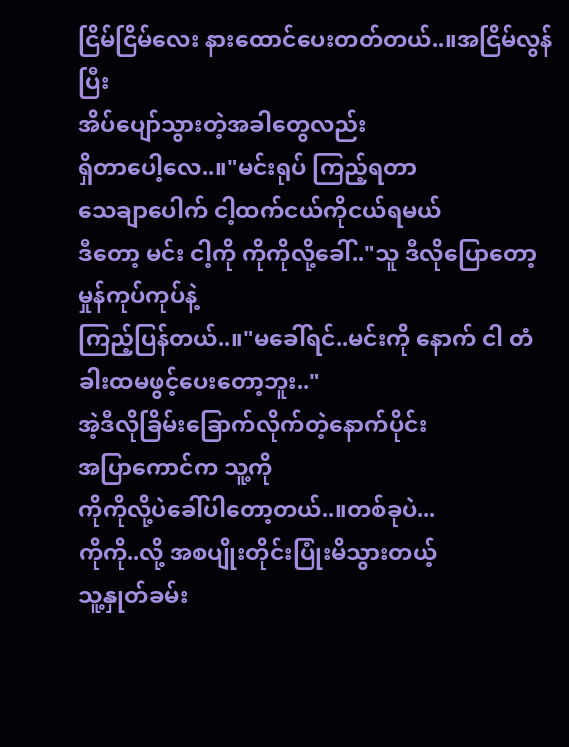ငြိမ်ငြိမ်လေး နားထောင်ပေးတတ်တယ်..။အငြိမ်လွန်ပြီး
အိပ်ပျော်သွားတဲ့အခါတွေလည်း
ရှိတာပေါ့လေ..။"မင်းရုပ် ကြည့်ရတာ
သေချာပေါက် ငါ့ထက်ငယ်ကိုငယ်ရမယ်
ဒီတော့ မင်း ငါ့ကို ကိုကိုလို့ခေါ်.."သူ ဒီလိုပြောတော့ မှုန်ကုပ်ကုပ်နဲ့
ကြည့်ပြန်တယ်..။"မခေါ်ရင်..မင်းကို နောက် ငါ တံခါးထမဖွင့်ပေးတော့ဘူး.."
အဲ့ဒီလိုခြိမ်းခြောက်လိုက်တဲ့နောက်ပိုင်း
အပြာကောင်က သူ့ကို
ကိုကိုလို့ပဲခေါ်ပါတော့တယ်..။တစ်ခုပဲ...
ကိုကို..လို့ အစပျိုးတိုင်းပြုံးမိသွားတယ့်
သူ့နှုတ်ခမ်း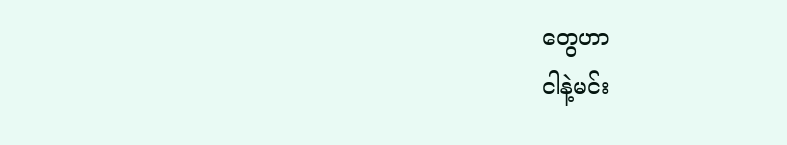တွေဟာ
ငါနဲ့မင်း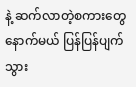နဲ့ ဆက်လာတဲ့စကားတွေ
နောက်မယ် ပြန်ပြန်ပျက်သွား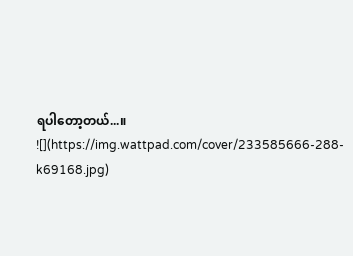ရပါတော့တယ်...။
![](https://img.wattpad.com/cover/233585666-288-k69168.jpg)